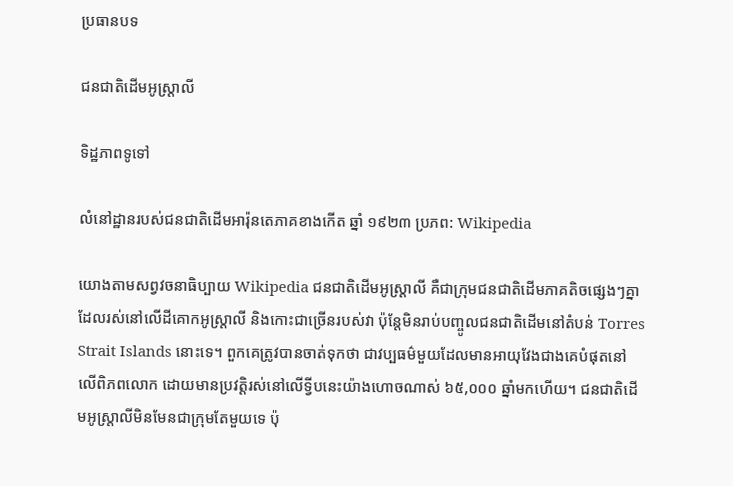ប្រធានបទ

ជនជាតិដើមអូស្ត្រាលី

ទិដ្ឋភាពទូទៅ

លំនៅដ្ឋានរបស់ជនជាតិដើមអារ៉ុនតេភាគខាងកើត ឆ្នាំ ១៩២៣ ប្រភព: Wikipedia

យោងតាមសព្វវចនាធិប្បាយ Wikipedia ជនជាតិដើមអូស្ត្រាលី គឺជាក្រុមជនជាតិដើមភាគតិចផ្សេងៗគ្នា ដែលរស់នៅលើដីគោកអូស្ត្រាលី និងកោះជាច្រើនរបស់វា ប៉ុន្តែមិនរាប់បញ្ចូលជនជាតិដើមនៅតំបន់ Torres Strait Islands នោះទេ។ ពួកគេត្រូវបានចាត់ទុកថា ជាវប្បធម៌មួយដែលមានអាយុវែងជាងគេបំផុតនៅលើពិភពលោក ដោយមានប្រវត្តិរស់នៅលើទ្វីបនេះយ៉ាងហោចណាស់ ៦៥,០០០ ឆ្នាំមកហើយ។ ជនជាតិដើមអូស្ត្រាលីមិនមែនជាក្រុមតែមួយទេ ប៉ុ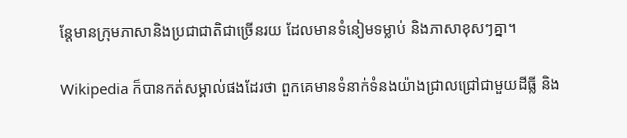ន្តែមានក្រុមភាសានិងប្រជាជាតិជាច្រើនរយ ដែលមានទំនៀមទម្លាប់ និងភាសាខុសៗគ្នា។

Wikipedia ក៏បានកត់សម្គាល់ផងដែរថា ពួកគេមានទំនាក់ទំនងយ៉ាងជ្រាលជ្រៅជាមួយដីធ្លី និង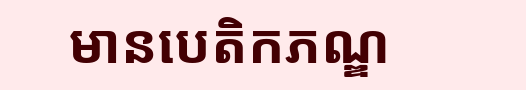មានបេតិកភណ្ឌ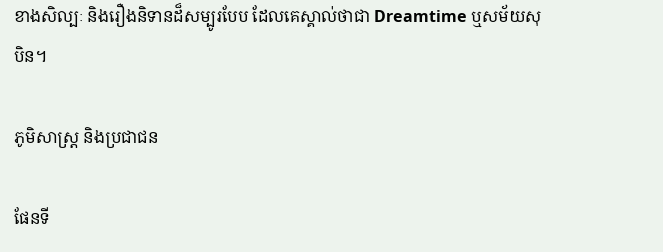ខាងសិល្បៈ និងរឿងនិទានដ៏សម្បូរបែប ដែលគេស្គាល់ថាជា Dreamtime ឬសម័យសុបិន។

ភូមិសាស្ត្រ និងប្រជាជន

ផែនទី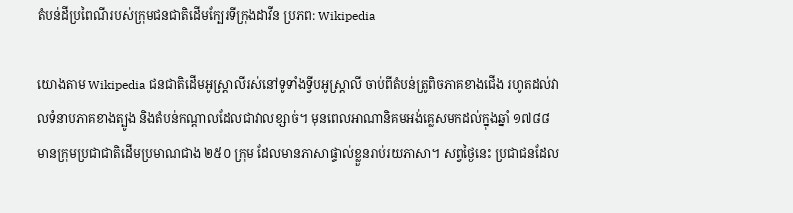តំបន់ដីប្រពៃណីរបស់ក្រុមជនជាតិដើមក្បែរទីក្រុងដាវីន ប្រភព: Wikipedia

យោងតាម Wikipedia ជនជាតិដើមអូស្ត្រាលីរស់នៅទូទាំងទ្វីបអូស្ត្រាលី ចាប់ពីតំបន់ត្រូពិចភាគខាងជើង រហូតដល់វាលទំនាបភាគខាងត្បូង និងតំបន់កណ្ដាលដែលជាវាលខ្សាច់។ មុនពេលអាណានិគមអង់គ្លេសមកដល់ក្នុងឆ្នាំ ១៧៨៨ មានក្រុមប្រជាជាតិដើមប្រមាណជាង ២៥០ ក្រុម ដែលមានភាសាផ្ទាល់ខ្លួនរាប់រយភាសា។ សព្វថ្ងៃនេះ ប្រជាជនដែល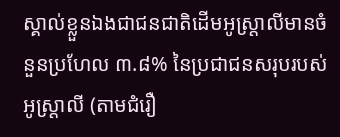ស្គាល់ខ្លួនឯងជាជនជាតិដើមអូស្ត្រាលីមានចំនួនប្រហែល ៣.៨% នៃប្រជាជនសរុបរបស់អូស្ត្រាលី (តាមជំរឿ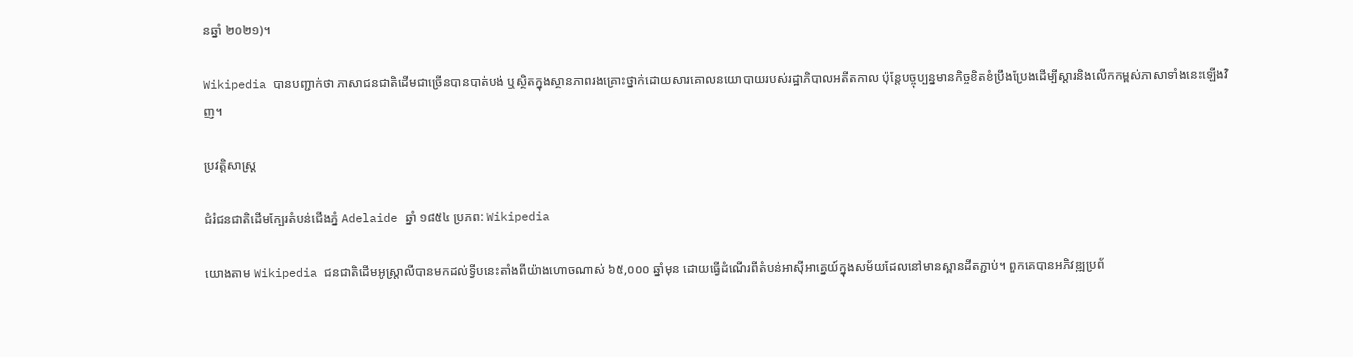នឆ្នាំ ២០២១)។

Wikipedia បានបញ្ជាក់ថា ភាសាជនជាតិដើមជាច្រើនបានបាត់បង់ ឬស្ថិតក្នុងស្ថានភាពរងគ្រោះថ្នាក់ដោយសារគោលនយោបាយរបស់រដ្ឋាភិបាលអតីតកាល ប៉ុន្តែបច្ចុប្បន្នមានកិច្ចខិតខំប្រឹងប្រែងដើម្បីស្ដារនិងលើកកម្ពស់ភាសាទាំងនេះឡើងវិញ។

ប្រវត្តិសាស្ត្រ

ជំរំជនជាតិដើមក្បែរតំបន់ជើងភ្នំ Adelaide ឆ្នាំ ១៨៥៤ ប្រភព: Wikipedia

យោងតាម Wikipedia ជនជាតិដើមអូស្ត្រាលីបានមកដល់ទ្វីបនេះតាំងពីយ៉ាងហោចណាស់ ៦៥,០០០ ឆ្នាំមុន ដោយធ្វើដំណើរពីតំបន់អាស៊ីអាគ្នេយ៍ក្នុងសម័យដែលនៅមានស្ពានដីតភ្ជាប់។ ពួកគេបានអភិវឌ្ឍប្រព័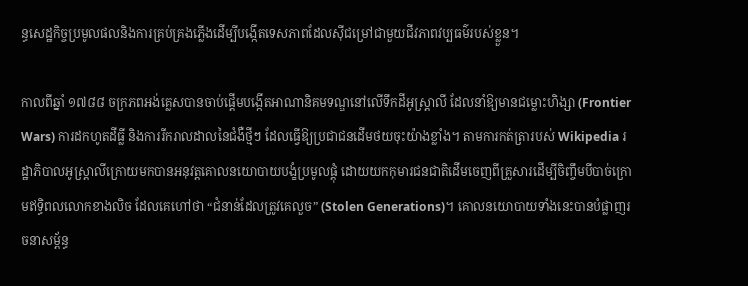ន្ធសេដ្ឋកិច្ចប្រមូលផលនិងការគ្រប់គ្រងភ្លើងដើម្បីបង្កើតទេសភាពដែលស៊ីជម្រៅជាមួយជីវភាពវប្បធម៌របស់ខ្លួន។

កាលពីឆ្នាំ ១៧៨៨ ចក្រភពអង់គ្លេសបានចាប់ផ្ដើមបង្កើតអាណានិគមទណ្ឌនៅលើទឹកដីអូស្ត្រាលី ដែលនាំឱ្យមានជម្លោះហិង្សា (Frontier Wars) ការដកហូតដីធ្លី និងការរីករាលដាលនៃជំងឺថ្មីៗ ដែលធ្វើឱ្យប្រជាជនដើមថយចុះយ៉ាងខ្លាំង។ តាមការកត់ត្រារបស់ Wikipedia រដ្ឋាភិបាលអូស្ត្រាលីក្រោយមកបានអនុវត្តគោលនយោបាយបង្ខំប្រមូលផ្ដុំ ដោយយកកុមារជនជាតិដើមចេញពីគ្រួសារដើម្បីចិញ្ចឹមបីបាច់ក្រោមឥទ្ធិពលលោកខាងលិច ដែលគេហៅថា “ជំនាន់ដែលត្រូវគេលួច” (Stolen Generations)។ គោលនយោបាយទាំងនេះបានបំផ្លាញរចនាសម្ព័ន្ធ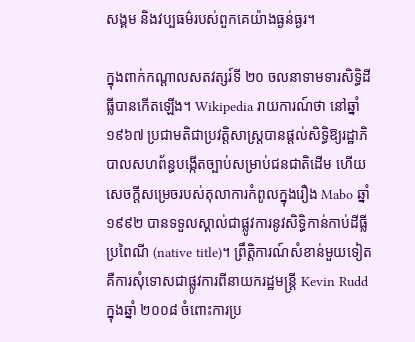សង្គម និងវប្បធម៌របស់ពួកគេយ៉ាងធ្ងន់ធ្ងរ។

ក្នុងពាក់កណ្ដាលសតវត្សរ៍ទី ២០ ចលនាទាមទារសិទ្ធិដីធ្លីបានកើតឡើង។ Wikipedia រាយការណ៍ថា នៅឆ្នាំ ១៩៦៧ ប្រជាមតិជាប្រវត្តិសាស្ត្របានផ្ដល់សិទ្ធិឱ្យរដ្ឋាភិបាលសហព័ន្ធបង្កើតច្បាប់សម្រាប់ជនជាតិដើម ហើយសេចក្តីសម្រេចរបស់តុលាការកំពូលក្នុងរឿង Mabo ឆ្នាំ ១៩៩២ បានទទួលស្គាល់ជាផ្លូវការនូវសិទ្ធិកាន់កាប់ដីធ្លីប្រពៃណី (native title)។ ព្រឹត្តិការណ៍សំខាន់មួយទៀតគឺការសុំទោសជាផ្លូវការពីនាយករដ្ឋមន្ត្រី Kevin Rudd ក្នុងឆ្នាំ ២០០៨ ចំពោះការប្រ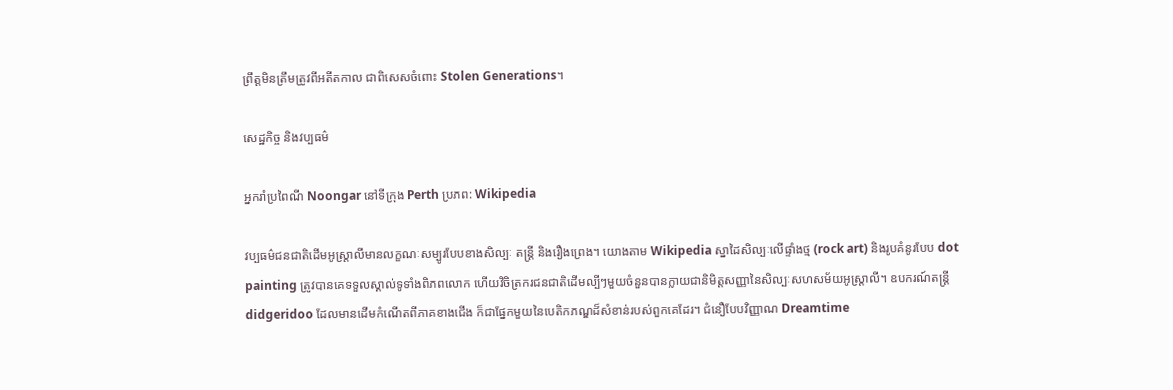ព្រឹត្តមិនត្រឹមត្រូវពីអតីតកាល ជាពិសេសចំពោះ Stolen Generations។

សេដ្ឋកិច្ច និងវប្បធម៌

អ្នករាំប្រពៃណី Noongar នៅទីក្រុង Perth ប្រភព: Wikipedia

វប្បធម៌ជនជាតិដើមអូស្ត្រាលីមានលក្ខណៈសម្បូរបែបខាងសិល្បៈ តន្ត្រី និងរឿងព្រេង។ យោងតាម Wikipedia ស្នាដៃសិល្បៈលើផ្ទាំងថ្ម (rock art) និងរូបគំនូរបែប dot painting ត្រូវបានគេទទួលស្គាល់ទូទាំងពិភពលោក ហើយវិចិត្រករជនជាតិដើមល្បីៗមួយចំនួនបានក្លាយជានិមិត្តសញ្ញានៃសិល្បៈសហសម័យអូស្ត្រាលី។ ឧបករណ៍តន្ត្រី didgeridoo ដែលមានដើមកំណើតពីភាគខាងជើង ក៏ជាផ្នែកមួយនៃបេតិកភណ្ឌដ៏សំខាន់របស់ពួកគេដែរ។ ជំនឿបែបវិញ្ញាណ Dreamtime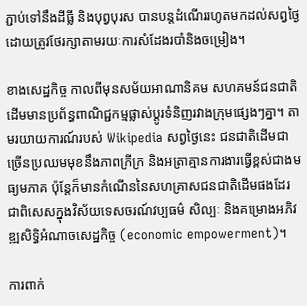ភ្ជាប់ទៅនឹងដីធ្លី និងបុព្វបុរស បានបន្តដំណើររហូតមកដល់សព្វថ្ងៃ ដោយត្រូវថែរក្សាតាមរយៈការសំដែងរបាំនិងចម្រៀង។

ខាងសេដ្ឋកិច្ច កាលពីមុនសម័យអាណានិគម សហគមន៍ជនជាតិដើមមានប្រព័ន្ធពាណិជ្ជកម្មផ្លាស់ប្ដូរទំនិញរវាងក្រុមផ្សេងៗគ្នា។ តាមរយាយការណ៍របស់ Wikipedia សព្វថ្ងៃនេះ ជនជាតិដើមជាច្រើនប្រឈមមុខនឹងភាពក្រីក្រ និងអត្រាគ្មានការងារធ្វើខ្ពស់ជាងមធ្យមភាគ ប៉ុន្តែក៏មានកំណើននៃសហគ្រាសជនជាតិដើមផងដែរ ជាពិសេសក្នុងវិស័យទេសចរណ៍វប្បធម៌ សិល្បៈ និងគម្រោងអភិវឌ្ឍសិទ្ធិអំណាចសេដ្ឋកិច្ច (economic empowerment)។

ការពាក់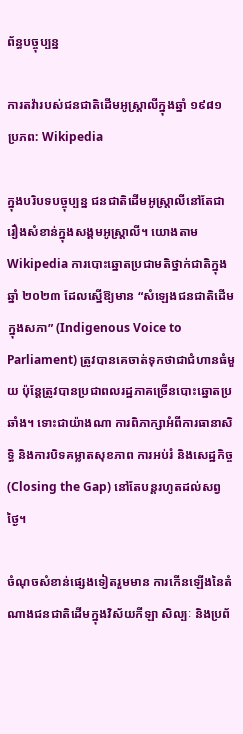ព័ន្ធបច្ចុប្បន្ន

ការតវ៉ារបស់ជនជាតិដើមអូស្ត្រាលីក្នុងឆ្នាំ ១៩៨១ ប្រភព: Wikipedia

ក្នុងបរិបទបច្ចុប្បន្ន ជនជាតិដើមអូស្ត្រាលីនៅតែជារឿងសំខាន់ក្នុងសង្គមអូស្ត្រាលី។ យោងតាម Wikipedia ការបោះឆ្នោតប្រជាមតិថ្នាក់ជាតិក្នុងឆ្នាំ ២០២៣ ដែលស្នើឱ្យមាន “សំឡេងជនជាតិដើមក្នុងសភា” (Indigenous Voice to Parliament) ត្រូវបានគេចាត់ទុកថាជាជំហានធំមួយ ប៉ុន្តែត្រូវបានប្រជាពលរដ្ឋភាគច្រើនបោះឆ្នោតប្រឆាំង។ ទោះជាយ៉ាងណា ការពិភាក្សាអំពីការធានាសិទ្ធិ និងការបិទគម្លាតសុខភាព ការអប់រំ និងសេដ្ឋកិច្ច (Closing the Gap) នៅតែបន្តរហូតដល់សព្វថ្ងៃ។

ចំណុចសំខាន់ផ្សេងទៀតរួមមាន ការកើនឡើងនៃតំណាងជនជាតិដើមក្នុងវិស័យកីឡា សិល្បៈ និងប្រព័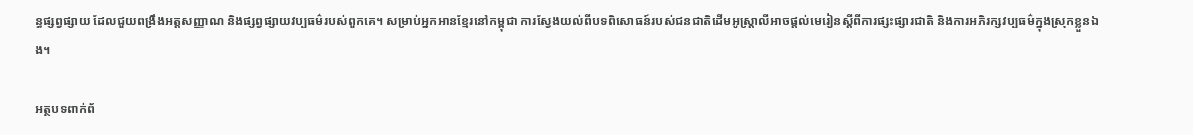ន្ធផ្សព្វផ្សាយ ដែលជួយពង្រឹងអត្តសញ្ញាណ និងផ្សព្វផ្សាយវប្បធម៌របស់ពួកគេ។ សម្រាប់អ្នកអានខ្មែរនៅកម្ពុជា ការស្វែងយល់ពីបទពិសោធន៍របស់ជនជាតិដើមអូស្ត្រាលីអាចផ្ដល់មេរៀនស្ដីពីការផ្សះផ្សារជាតិ និងការអភិរក្សវប្បធម៌ក្នុងស្រុកខ្លួនឯង។

អត្ថបទពាក់ព័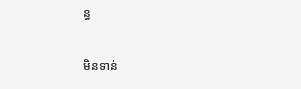ន្ធ

មិនទាន់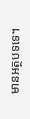មានអត្ថបទទេ។